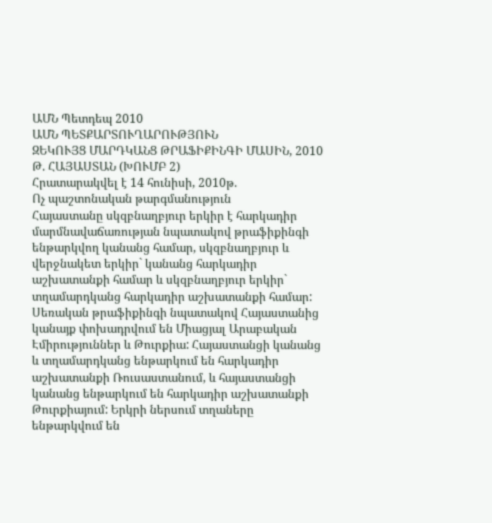ԱՄՆ Պետդեպ 2010
ԱՄՆ ՊԵՏՔԱՐՏՈՒՂԱՐՈՒԹՅՈՒՆ
ԶԵԿՈՒՅՑ ՄԱՐԴԿԱՆՑ ԹՐԱՖԻՔԻՆԳԻ ՄԱՍԻՆ, 2010 Թ. ՀԱՅԱՍՏԱՆ (ԽՈՒՄԲ 2)
Հրատարակվել է 14 հունիսի, 2010թ.
Ոչ պաշտոնական թարգմանություն
Հայաստանը սկզբնաղբյուր երկիր է հարկադիր մարմնավաճառության նպատակով թրաֆիքինգի ենթարկվող կանանց համար, սկզբնաղբյուր և վերջնակետ երկիր` կանանց հարկադիր աշխատանքի համար և սկզբնաղբյուր երկիր` տղամարդկանց հարկադիր աշխատանքի համար: Սեռական թրաֆիքինգի նպատակով Հայաստանից կանայք փոխադրվում են Միացյալ Արաբական Էմիրություններ և Թուրքիա: Հայաստանցի կանանց և տղամարդկանց ենթարկում են հարկադիր աշխատանքի Ռուսաստանում, և հայաստանցի կանանց ենթարկում են հարկադիր աշխատանքի Թուրքիայում: Երկրի ներսում տղաները ենթարկվում են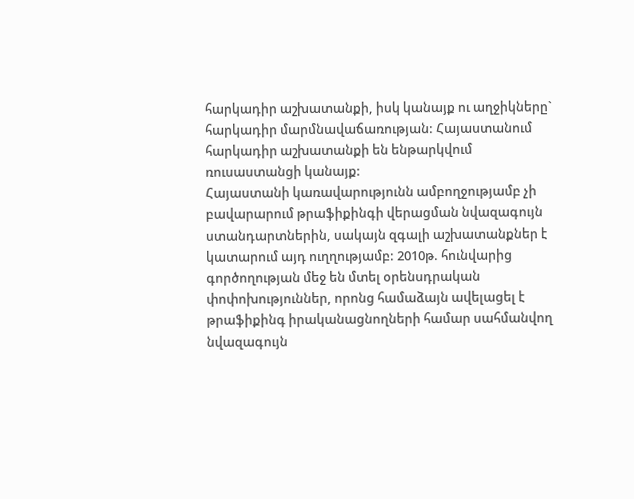հարկադիր աշխատանքի, իսկ կանայք ու աղջիկները` հարկադիր մարմնավաճառության: Հայաստանում հարկադիր աշխատանքի են ենթարկվում ռուսաստանցի կանայք:
Հայաստանի կառավարությունն ամբողջությամբ չի բավարարում թրաֆիքինգի վերացման նվազագույն ստանդարտներին, սակայն զգալի աշխատանքներ է կատարում այդ ուղղությամբ: 2010թ. հունվարից գործողության մեջ են մտել օրենսդրական փոփոխություններ, որոնց համաձայն ավելացել է թրաֆիքինգ իրականացնողների համար սահմանվող նվազագույն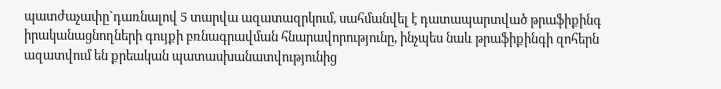պատժաչափը`դառնալով 5 տարվա ազատազրկում, սահմանվել է դատապարտված թրաֆիքինգ իրականացնողների գույքի բռնագրավման հնարավորությունը, ինչպես նաև թրաֆիքինգի զոհերն ազատվում են քրեական պատասխանատվությունից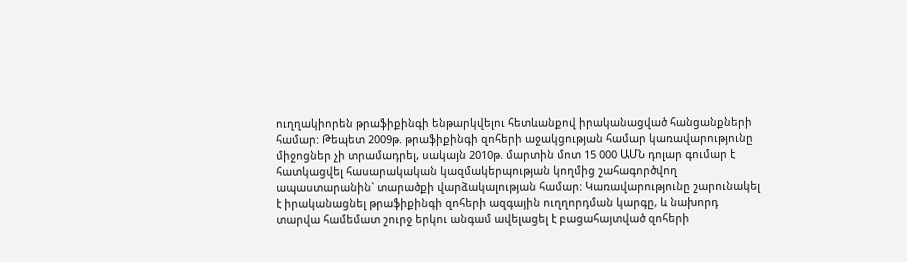ուղղակիորեն թրաֆիքինգի ենթարկվելու հետևանքով իրականացված հանցանքների համար: Թեպետ 2009թ. թրաֆիքինգի զոհերի աջակցության համար կառավարությունը միջոցներ չի տրամադրել, սակայն 2010թ. մարտին մոտ 15 000 ԱՄՆ դոլար գումար է հատկացվել հասարակական կազմակերպության կողմից շահագործվող ապաստարանին` տարածքի վարձակալության համար: Կառավարությունը շարունակել է իրականացնել թրաֆիքինգի զոհերի ազգային ուղղորդման կարգը, և նախորդ տարվա համեմատ շուրջ երկու անգամ ավելացել է բացահայտված զոհերի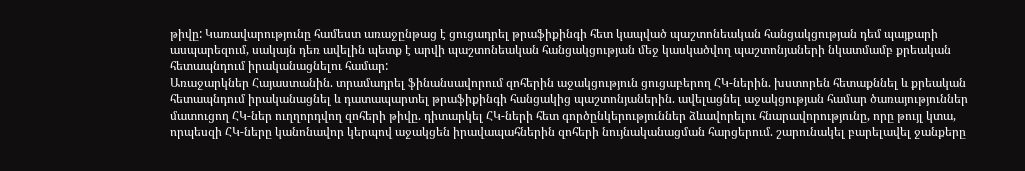թիվը: Կառավարությունը համեստ առաջընթաց է ցուցադրել թրաֆիքինգի հետ կապված պաշտոնեական հանցակցության դեմ պայքարի ասպարեզում, սակայն դեռ ավելին պետք է արվի պաշտոնեական հանցակցության մեջ կասկածվող պաշտոնյաների նկատմամբ քրեական հետապնդում իրականացնելու համար:
Առաջարկներ Հայաստանին. տրամադրել ֆինանսավորում զոհերին աջակցություն ցուցաբերող ՀԿ-ներին. խստորեն հետաքննել և քրեական հետապնդում իրականացնել և դատապարտել թրաֆիքինգի հանցակից պաշտոնյաներին. ավելացնել աջակցության համար ծառայություններ մատուցող ՀԿ-ներ ուղղորդվող զոհերի թիվը. դիտարկել ՀԿ-ների հետ գործընկերություններ ձևավորելու հնարավորությունը, որը թույլ կտա, որպեսզի ՀԿ-ները կանոնավոր կերպով աջակցեն իրավապահներին զոհերի նույնականացման հարցերում. շարունակել բարելավել ջանքերը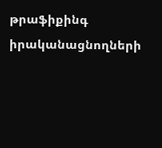թրաֆիքինգ իրականացնողների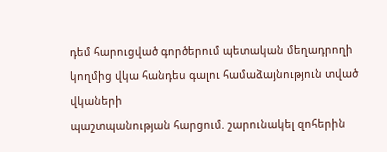դեմ հարուցված գործերում պետական մեղադրողի կողմից վկա հանդես գալու համաձայնություն տված վկաների
պաշտպանության հարցում. շարունակել զոհերին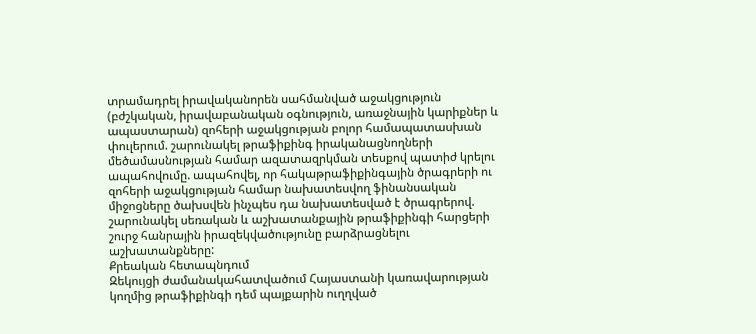տրամադրել իրավականորեն սահմանված աջակցություն (բժշկական, իրավաբանական օգնություն, առաջնային կարիքներ և ապաստարան) զոհերի աջակցության բոլոր համապատասխան փուլերում. շարունակել թրաֆիքինգ իրականացնողների մեծամասնության համար ազատազրկման տեսքով պատիժ կրելու ապահովումը. ապահովել, որ հակաթրաֆիքինգային ծրագրերի ու զոհերի աջակցության համար նախատեսվող ֆինանսական միջոցները ծախսվեն ինչպես դա նախատեսված է ծրագրերով. շարունակել սեռական և աշխատանքային թրաֆիքինգի հարցերի շուրջ հանրային իրազեկվածությունը բարձրացնելու աշխատանքները:
Քրեական հետապնդում
Զեկույցի ժամանակահատվածում Հայաստանի կառավարության կողմից թրաֆիքինգի դեմ պայքարին ուղղված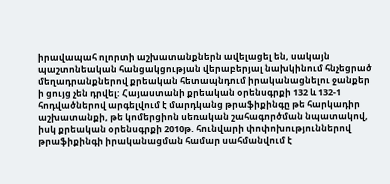իրավապահ ոլորտի աշխատանքներն ավելացել են, սակայն պաշտոնեական հանցակցության վերաբերյալ նախկինում հնչեցրած մեղադրանքներով քրեական հետապնդում իրականացնելու ջանքեր ի ցույց չեն դրվել: Հայաստանի քրեական օրենսգրքի 132 և 132-1 հոդվածներով արգելվում է մարդկանց թրաֆիքինգը թե հարկադիր աշխատանքի, թե կոմերցիոն սեռական շահագործման նպատակով, իսկ քրեական օրենսգրքի 2010թ. հունվարի փոփոխություններով թրաֆիքինգի իրականացման համար սահմանվում է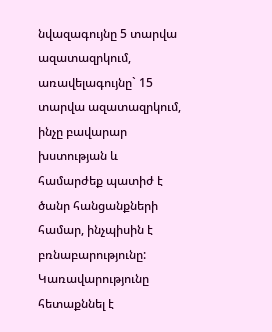նվազագույնը 5 տարվա ազատազրկում, առավելագույնը` 15 տարվա ազատազրկում, ինչը բավարար խստության և համարժեք պատիժ է ծանր հանցանքների համար, ինչպիսին է բռնաբարությունը: Կառավարությունը հետաքննել է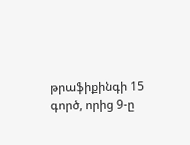թրաֆիքինգի 15 գործ, որից 9-ը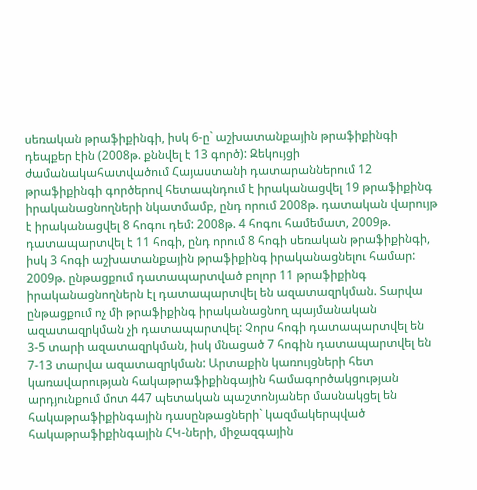սեռական թրաֆիքինգի, իսկ 6-ը` աշխատանքային թրաֆիքինգի դեպքեր էին (2008թ. քննվել է 13 գործ): Զեկույցի ժամանակահատվածում Հայաստանի դատարաններում 12 թրաֆիքինգի գործերով հետապնդում է իրականացվել 19 թրաֆիքինգ իրականացնողների նկատմամբ, ընդ որում 2008թ. դատական վարույթ է իրականացվել 8 հոգու դեմ: 2008թ. 4 հոգու համեմատ, 2009թ. դատապարտվել է 11 հոգի, ընդ որում 8 հոգի սեռական թրաֆիքինգի, իսկ 3 հոգի աշխատանքային թրաֆիքինգ իրականացնելու համար: 2009թ. ընթացքում դատապարտված բոլոր 11 թրաֆիքինգ իրականացնողներն էլ դատապարտվել են ազատազրկման. Տարվա ընթացքում ոչ մի թրաֆիքինգ իրականացնող պայմանական ազատազրկման չի դատապարտվել: Չորս հոգի դատապարտվել են 3-5 տարի ազատազրկման, իսկ մնացած 7 հոգին դատապարտվել են 7-13 տարվա ազատազրկման: Արտաքին կառույցների հետ կառավարության հակաթրաֆիքինգային համագործակցության արդյունքում մոտ 447 պետական պաշտոնյաներ մասնակցել են հակաթրաֆիքինգային դասընթացների` կազմակերպված հակաթրաֆիքինգային ՀԿ-ների, միջազգային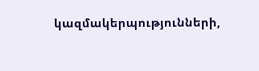կազմակերպությունների,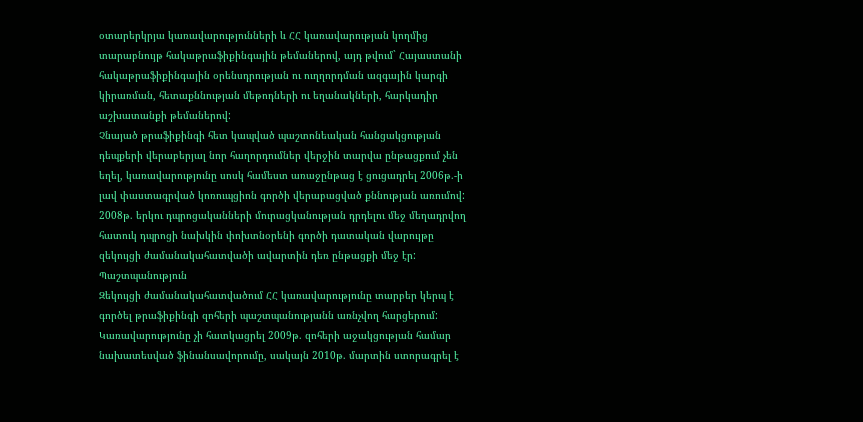օտարերկրյա կառավարությունների և ՀՀ կառավարության կողմից տարաբնույթ հակաթրաֆիքինգային թեմաներով, այդ թվում` Հայաստանի հակաթրաֆիքինգային օրենսդրության ու ուղղորդման ազգային կարգի կիրառման, հետաքննության մեթոդների ու եղանակների, հարկադիր աշխատանքի թեմաներով:
Չնայած թրաֆիքինգի հետ կապված պաշտոնեական հանցակցության դեպքերի վերաբերյալ նոր հաղորդումներ վերջին տարվա ընթացքում չեն եղել, կառավարությունը սոսկ համեստ առաջընթաց է ցուցադրել 2006թ.-ի լավ փաստագրված կոռուպցիոն գործի վերաբացված քննության առումով: 2008թ. երկու դպրոցականների մուրացկանության դրդելու մեջ մեղադրվող հատուկ դպրոցի նախկին փոխտնօրենի գործի դատական վարույթը զեկույցի ժամանակահատվածի ավարտին դեռ ընթացքի մեջ էր:
Պաշտպանություն
Զեկույցի ժամանակահատվածում ՀՀ կառավարությունը տարբեր կերպ է գործել թրաֆիքինգի զոհերի պաշտպանությանն առնչվող հարցերում: Կառավարությունը չի հատկացրել 2009թ. զոհերի աջակցության համար նախատեսված ֆինանսավորումը, սակայն 2010թ. մարտին ստորագրել է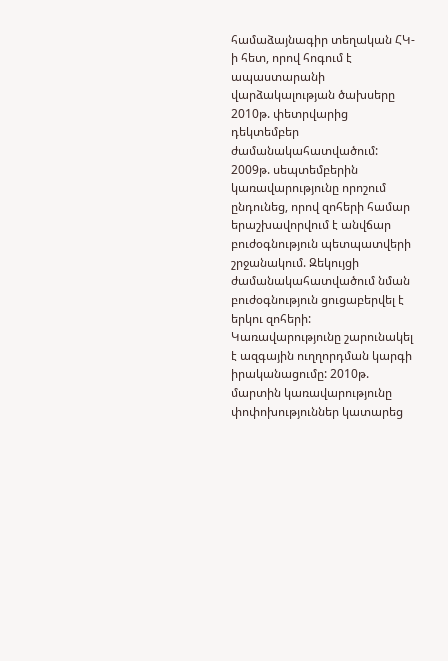համաձայնագիր տեղական ՀԿ-ի հետ, որով հոգում է ապաստարանի վարձակալության ծախսերը 2010թ. փետրվարից դեկտեմբեր ժամանակահատվածում: 2009թ. սեպտեմբերին կառավարությունը որոշում ընդունեց, որով զոհերի համար երաշխավորվում է անվճար բուժօգնություն պետպատվերի շրջանակում. Զեկույցի ժամանակահատվածում նման բուժօգնություն ցուցաբերվել է երկու զոհերի: Կառավարությունը շարունակել է ազգային ուղղորդման կարգի իրականացումը: 2010թ. մարտին կառավարությունը փոփոխություններ կատարեց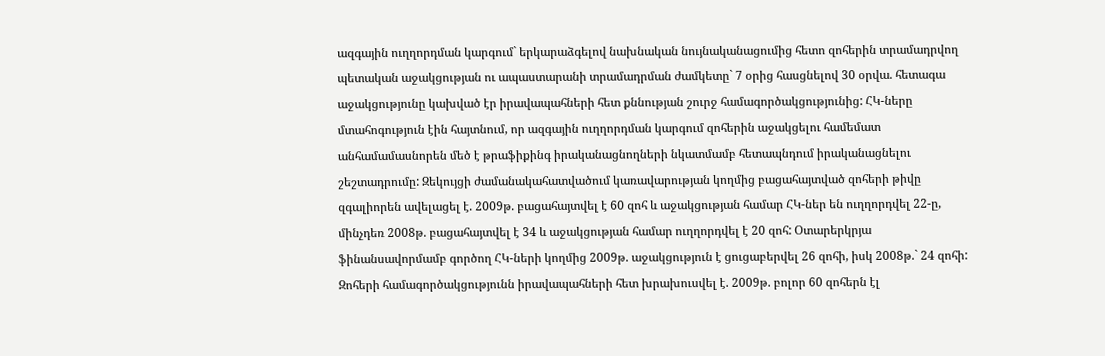ազգային ուղղորդման կարգում` երկարաձգելով նախնական նույնականացումից հետո զոհերին տրամադրվող պետական աջակցության ու ապաստարանի տրամադրման ժամկետը` 7 օրից հասցնելով 30 օրվա. հետագա աջակցությունը կախված էր իրավապահների հետ քննության շուրջ համագործակցությունից: ՀԿ-ները մտահոգություն էին հայտնում, որ ազգային ուղղորդման կարգում զոհերին աջակցելու համեմատ անհամամասնորեն մեծ է թրաֆիքինգ իրականացնողների նկատմամբ հետապնդում իրականացնելու շեշտադրումը: Զեկույցի ժամանակահատվածում կառավարության կողմից բացահայտված զոհերի թիվը զգալիորեն ավելացել է. 2009թ. բացահայտվել է 60 զոհ և աջակցության համար ՀԿ-ներ են ուղղորդվել 22-ը, մինչդեռ 2008թ. բացահայտվել է 34 և աջակցության համար ուղղորդվել է 20 զոհ: Օտարերկրյա ֆինանսավորմամբ գործող ՀԿ-ների կողմից 2009թ. աջակցություն է ցուցաբերվել 26 զոհի, իսկ 2008թ.` 24 զոհի: Զոհերի համագործակցությունն իրավապահների հետ խրախուսվել է. 2009թ. բոլոր 60 զոհերն էլ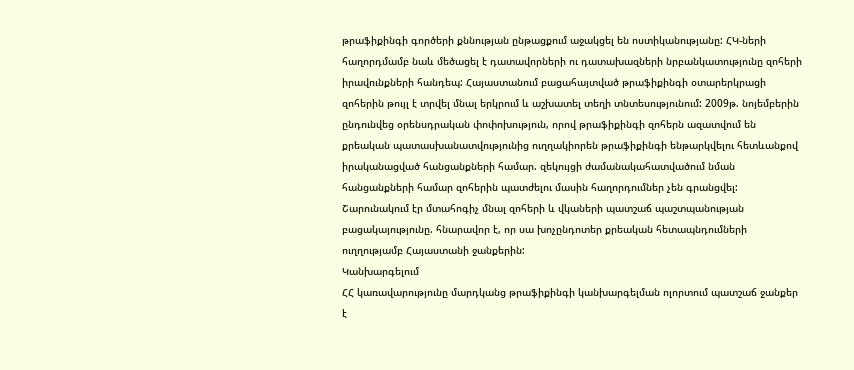թրաֆիքինգի գործերի քննության ընթացքում աջակցել են ոստիկանությանը: ՀԿ-ների հաղորդմամբ նաև մեծացել է դատավորների ու դատախազների նրբանկատությունը զոհերի իրավունքների հանդեպ: Հայաստանում բացահայտված թրաֆիքինգի օտարերկրացի զոհերին թույլ է տրվել մնալ երկրում և աշխատել տեղի տնտեսությունում: 2009թ. նոյեմբերին ընդունվեց օրենսդրական փոփոխություն, որով թրաֆիքինգի զոհերն ազատվում են քրեական պատասխանատվությունից ուղղակիորեն թրաֆիքինգի ենթարկվելու հետևանքով իրականացված հանցանքների համար. զեկույցի ժամանակահատվածում նման հանցանքների համար զոհերին պատժելու մասին հաղորդումներ չեն գրանցվել: Շարունակում էր մտահոգիչ մնալ զոհերի և վկաների պատշաճ պաշտպանության բացակայությունը. հնարավոր է, որ սա խոչընդոտեր քրեական հետապնդումների ուղղությամբ Հայաստանի ջանքերին:
Կանխարգելում
ՀՀ կառավարությունը մարդկանց թրաֆիքինգի կանխարգելման ոլորտում պատշաճ ջանքեր է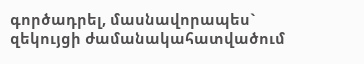գործադրել, մասնավորապես` զեկույցի ժամանակահատվածում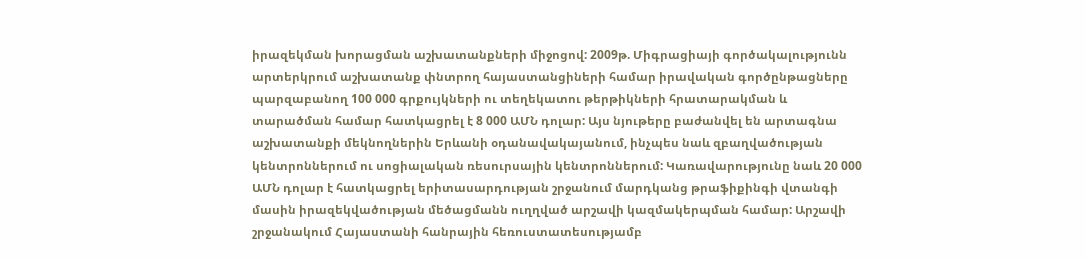իրազեկման խորացման աշխատանքների միջոցով: 2009թ. Միգրացիայի գործակալությունն արտերկրում աշխատանք փնտրող հայաստանցիների համար իրավական գործընթացները պարզաբանող 100 000 գրքույկների ու տեղեկատու թերթիկների հրատարակման և տարածման համար հատկացրել է 8 000 ԱՄՆ դոլար: Այս նյութերը բաժանվել են արտագնա աշխատանքի մեկնողներին Երևանի օդանավակայանում, ինչպես նաև զբաղվածության կենտրոններում ու սոցիալական ռեսուրսային կենտրոններում: Կառավարությունը նաև 20 000 ԱՄՆ դոլար է հատկացրել երիտասարդության շրջանում մարդկանց թրաֆիքինգի վտանգի մասին իրազեկվածության մեծացմանն ուղղված արշավի կազմակերպման համար: Արշավի շրջանակում Հայաստանի հանրային հեռուստատեսությամբ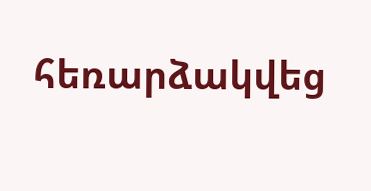հեռարձակվեց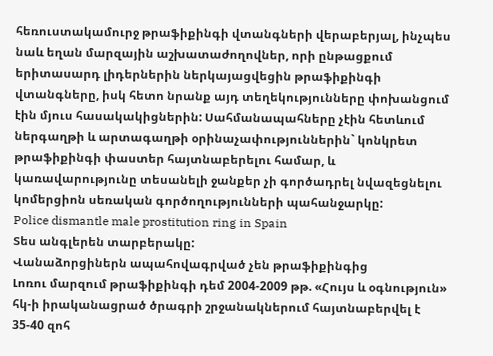հեռուստակամուրջ թրաֆիքինգի վտանգների վերաբերյալ, ինչպես նաև եղան մարզային աշխատաժողովներ, որի ընթացքում երիտասարդ լիդերներին ներկայացվեցին թրաֆիքինգի վտանգները, իսկ հետո նրանք այդ տեղեկությունները փոխանցում էին մյուս հասակակիցներին: Սահմանապահները չէին հետևում ներգաղթի և արտագաղթի օրինաչափություններին` կոնկրետ թրաֆիքինգի փաստեր հայտնաբերելու համար, և կառավարությունը տեսանելի ջանքեր չի գործադրել նվազեցնելու կոմերցիոն սեռական գործողությունների պահանջարկը:
Police dismantle male prostitution ring in Spain
Տես անգլերեն տարբերակը:
Վանաձորցիներն ապահովագրված չեն թրաֆիքինգից
Լոռու մարզում թրաֆիքինգի դեմ 2004-2009 թթ. «Հույս և օգնություն» հկ-ի իրականացրած ծրագրի շրջանակներում հայտնաբերվել է 35-40 զոհ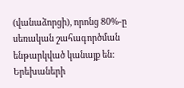(վանաձորցի), որոնց 80%-ը սեռական շահագործման ենթարկված կանայք են: Երեխաների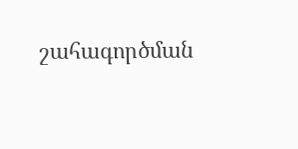շահագործման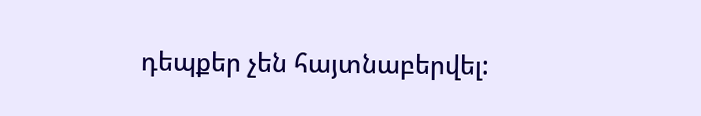դեպքեր չեն հայտնաբերվել: